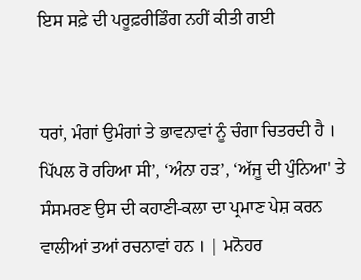ਇਸ ਸਫ਼ੇ ਦੀ ਪਰੂਫ਼ਰੀਡਿੰਗ ਨਹੀਂ ਕੀਤੀ ਗਈ


ਧਰਾਂ, ਮੰਗਾਂ ਉਮੰਗਾਂ ਤੇ ਭਾਵਨਾਵਾਂ ਨੂੰ ਚੰਗਾ ਚਿਤਰਦੀ ਹੈ । ਪਿੱਪਲ ਰੋ ਰਹਿਆ ਸੀ’, ‘ਅੰਨਾ ਹੜ’, ‘ਅੱਜੂ ਦੀ ਪੁੰਨਿਆ' ਤੇ ਸੰਸਮਰਣ ਉਸ ਦੀ ਕਹਾਣੀ-ਕਲਾ ਦਾ ਪ੍ਰਮਾਣ ਪੇਸ਼ ਕਰਨ ਵਾਲੀਆਂ ਤਆਂ ਰਚਨਾਵਾਂ ਹਨ । | ਮਨੋਹਰ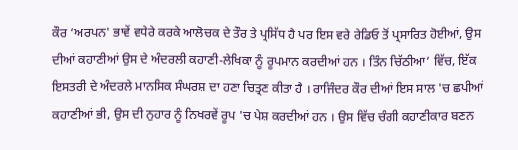ਕੌਰ ‘ਅਰਪਨ' ਭਾਵੇਂ ਵਧੇਰੇ ਕਰਕੇ ਆਲੋਚਕ ਦੇ ਤੌਰ ਤੇ ਪ੍ਰਸਿੱਧ ਹੈ ਪਰ ਇਸ ਵਰੇ ਰੇਡਿਓ ਤੋਂ ਪ੍ਰਸਾਰਿਤ ਹੋਈਆਂ, ਉਸ ਦੀਆਂ ਕਹਾਣੀਆਂ ਉਸ ਦੇ ਅੰਦਰਲੀ ਕਹਾਣੀ-ਲੇਖਿਕਾ ਨੂੰ ਰੂਪਮਾਨ ਕਰਦੀਆਂ ਹਨ । ਤਿੰਨ ਚਿੱਠੀਆ’ ਵਿੱਚ, ਇੱਕ ਇਸਤਰੀ ਦੇ ਅੰਦਰਲੇ ਮਾਨਸਿਕ ਸੰਘਰਸ਼ ਦਾ ਹਣਾ ਚਿਤ੍ਰਣ ਕੀਤਾ ਹੈ । ਰਾਜਿੰਦਰ ਕੌਰ ਦੀਆਂ ਇਸ ਸਾਲ 'ਚ ਛਪੀਆਂ ਕਹਾਣੀਆਂ ਭੀ, ਉਸ ਦੀ ਨੁਹਾਰ ਨੂੰ ਨਿਖਰਵੇਂ ਰੂਪ 'ਚ ਪੇਸ਼ ਕਰਦੀਆਂ ਹਨ । ਉਸ ਵਿੱਚ ਚੰਗੀ ਕਹਾਣੀਕਾਰ ਬਣਨ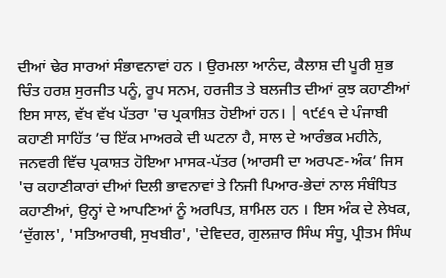ਦੀਆਂ ਢੇਰ ਸਾਰਆਂ ਸੰਭਾਵਨਾਵਾਂ ਹਨ । ਉਰਮਲਾ ਆਨੰਦ, ਕੈਲਾਸ਼ ਦੀ ਪੂਰੀ ਸ਼ੁਭ ਚਿੰਤ ਹਰਸ਼ ਸੁਰਜੀਤ ਪਨੂੰ, ਰੂਪ ਸਨਮ, ਹਰਜੀਤ ਤੇ ਬਲਜੀਤ ਦੀਆਂ ਕੁਝ ਕਹਾਣੀਆਂ ਇਸ ਸਾਲ, ਵੱਖ ਵੱਖ ਪੱਤਰਾ 'ਚ ਪ੍ਰਕਾਸ਼ਿਤ ਹੋਈਆਂ ਹਨ। | ੧੯੬੧ ਦੇ ਪੰਜਾਬੀ ਕਹਾਣੀ ਸਾਹਿੱਤ ’ਚ ਇੱਕ ਮਾਅਰਕੇ ਦੀ ਘਟਨਾ ਹੈ, ਸਾਲ ਦੇ ਆਰੰਭਕ ਮਹੀਨੇ, ਜਨਵਰੀ ਵਿੱਚ ਪ੍ਰਕਾਸ਼ਤ ਹੋਇਆ ਮਾਸਕ-ਪੱਤਰ (ਆਰਸੀ ਦਾ ਅਰਪਣ-ਅੰਕ’ ਜਿਸ 'ਚ ਕਹਾਣੀਕਾਰਾਂ ਦੀਆਂ ਦਿਲੀ ਭਾਵਨਾਵਾਂ ਤੇ ਨਿਜੀ ਪਿਆਰ-ਭੇਦਾਂ ਨਾਲ ਸੰਬੰਧਿਤ ਕਹਾਣੀਆਂ, ਉਨ੍ਹਾਂ ਦੇ ਆਪਣਿਆਂ ਨੂੰ ਅਰਪਿਤ, ਸ਼ਾਮਿਲ ਹਨ । ਇਸ ਅੰਕ ਦੇ ਲੇਖਕ, ‘ਦੁੱਗਲ', 'ਸਤਿਆਰਥੀ, ਸੁਖਬੀਰ', 'ਦੇਵਿਦਰ, ਗੁਲਜ਼ਾਰ ਸਿੰਘ ਸੰਧੂ, ਪ੍ਰੀਤਮ ਸਿੰਘ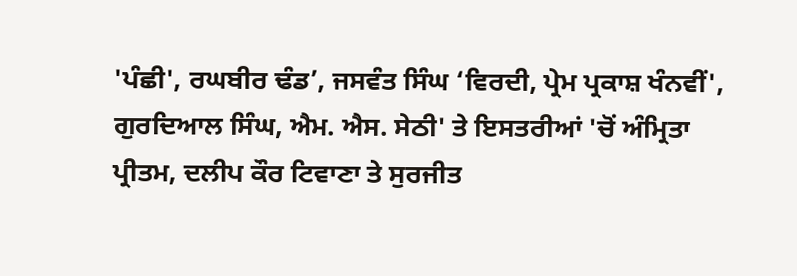'ਪੰਛੀ', ਰਘਬੀਰ ਢੰਡ’, ਜਸਵੰਤ ਸਿੰਘ ‘ਵਿਰਦੀ, ਪ੍ਰੇਮ ਪ੍ਰਕਾਸ਼ ਖੰਨਵੀਂ', ਗੁਰਦਿਆਲ ਸਿੰਘ, ਐਮ. ਐਸ. ਸੇਠੀ' ਤੇ ਇਸਤਰੀਆਂ 'ਚੋਂ ਅੰਮ੍ਰਿਤਾ ਪ੍ਰੀਤਮ, ਦਲੀਪ ਕੌਰ ਟਿਵਾਣਾ ਤੇ ਸੁਰਜੀਤ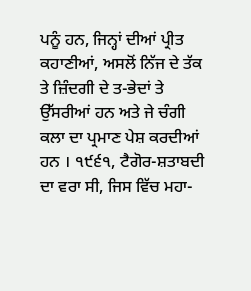ਪਨੂੰ ਹਨ, ਜਿਨ੍ਹਾਂ ਦੀਆਂ ਪ੍ਰੀਤ ਕਹਾਣੀਆਂ, ਅਸਲੋਂ ਨਿੱਜ ਦੇ ਤੱਕ ਤੇ ਜ਼ਿੰਦਗੀ ਦੇ ਤ-ਭੇਦਾਂ ਤੇ ਉੱਸਰੀਆਂ ਹਨ ਅਤੇ ਜੇ ਚੰਗੀ ਕਲਾ ਦਾ ਪ੍ਰਮਾਣ ਪੇਸ਼ ਕਰਦੀਆਂ ਹਨ । ੧੯੬੧, ਟੈਗੋਰ-ਸ਼ਤਾਬਦੀ ਦਾ ਵਰਾ ਸੀ, ਜਿਸ ਵਿੱਚ ਮਹਾ-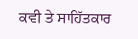ਕਵੀ ਤੇ ਸਾਹਿੱਤਕਾਰ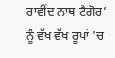ਰਾਵੀਂਦ ਨਾਥ ਟੈਗੋਰ’ ਨੂੰ ਵੱਖ ਵੱਖ ਰੂਪਾਂ 'ਚ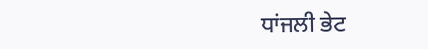ਧਾਂਜਲੀ ਭੇਟ